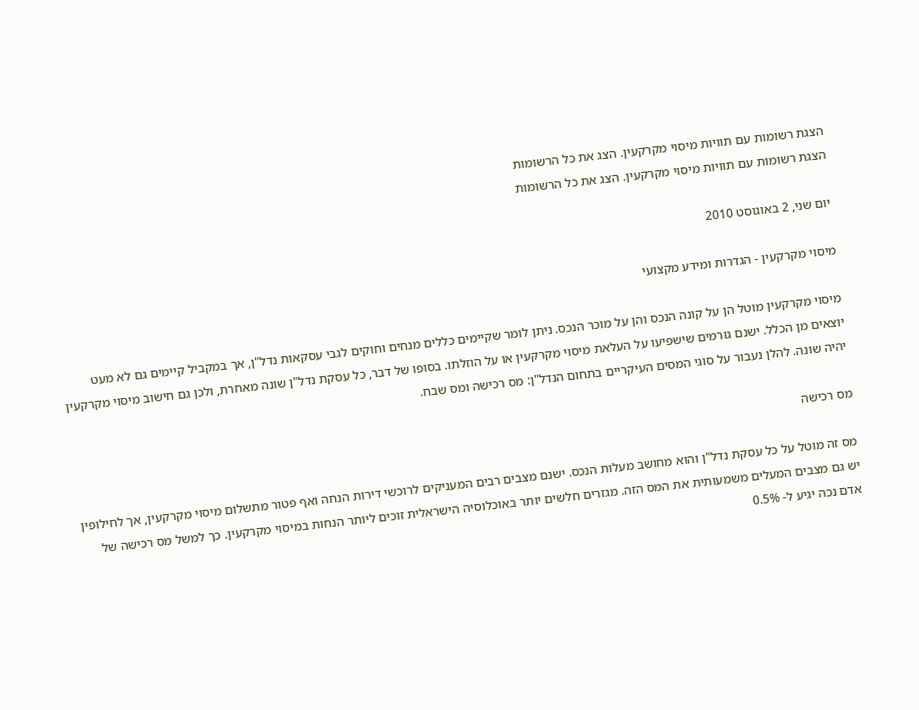הצגת רשומות עם תוויות מיסוי מקרקעין. הצג את כל הרשומות
הצגת רשומות עם תוויות מיסוי מקרקעין. הצג את כל הרשומות

יום שני, 2 באוגוסט 2010

מיסוי מקרקעין - הגדרות ומידע מקצועי

מיסוי מקרקעין מוטל הן על קונה הנכס והן על מוכר הנכס. ניתן לומר שקיימים כללים מנחים וחוקים לגבי עסקאות נדל"ן, אך במקביל קיימים גם לא מעט יוצאים מן הכלל. ישנם גורמים שישפיעו על העלאת מיסוי מקרקעין או על הוזלתו. בסופו של דבר, כל עסקת נדל"ן שונה מאחרת, ולכן גם חישוב מיסוי מקרקעין יהיה שונה. להלן נעבור על סוגי המסים העיקריים בתחום הנדל"ן: מס רכישה ומס שבח.

מס רכישה

מס זה מוטל על כל עסקת נדל"ן והוא מחושב מעלות הנכס. ישנם מצבים רבים המעניקים לרוכשי דירות הנחה ואף פטור מתשלום מיסוי מקרקעין, אך לחילופין יש גם מצבים המעלים משמעותית את המס הזה. מגזרים חלשים יותר באוכלוסיה הישראלית זוכים ליותר הנחות במיסוי מקרקעין. כך למשל מס רכישה של אדם נכה יגיע ל- 0.5%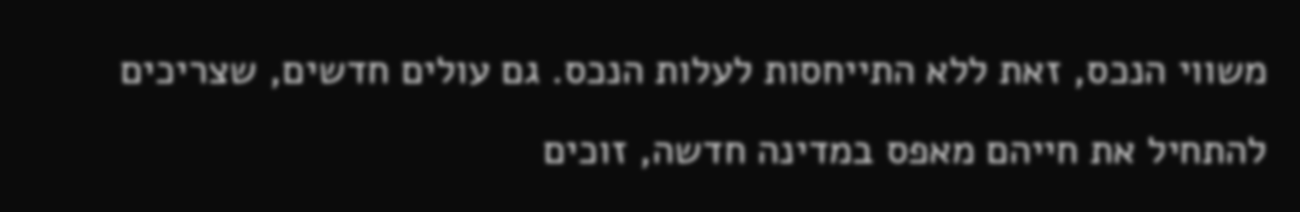משווי הנכס, זאת ללא התייחסות לעלות הנכס. גם עולים חדשים, שצריכים להתחיל את חייהם מאפס במדינה חדשה, זוכים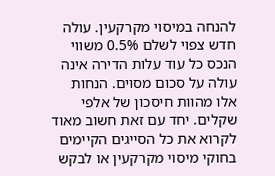להנחה במיסוי מקרקעין. עולה חדש צפוי לשלם 0.5% משווי הנכס כל עוד עלות הדירה אינה עולה על סכום מסוים. הנחות אלו מהוות חיסכון של אלפי שקלים. יחד עם זאת חשוב מאוד לקרוא את כל הסייגים הקיימים בחוקי מיסוי מקרקעין או לבקש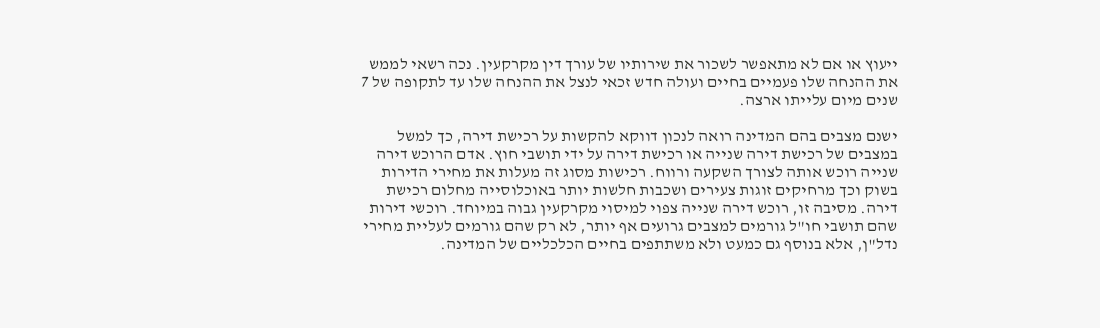ייעוץ או אם לא מתאפשר לשכור את שירותיו של עורך דין מקרקעין. נכה רשאי לממש את ההנחה שלו פעמיים בחיים ועולה חדש זכאי לנצל את ההנחה שלו עד לתקופה של 7 שנים מיום עלייתו ארצה.

ישנם מצבים בהם המדינה רואה לנכון דווקא להקשות על רכישת דירה, כך למשל במצבים של רכישת דירה שנייה או רכישת דירה על ידי תושבי חוץ. אדם הרוכש דירה שנייה רוכש אותה לצורך השקעה ורווח. רכישות מסוג זה מעלות את מחירי הדירות בשוק וכך מרחיקים זוגות צעירים ושכבות חלשות יותר באוכלוסייה מחלום רכישת דירה. מסיבה זו, רוכש דירה שנייה צפוי למיסוי מקרקעין גבוה במיוחד. רוכשי דירות שהם תושבי חו"ל גורמים למצבים גרועים אף יותר, לא רק שהם גורמים לעליית מחירי נדל"ן, אלא בנוסף גם כמעט ולא משתתפים בחיים הכלכליים של המדינה.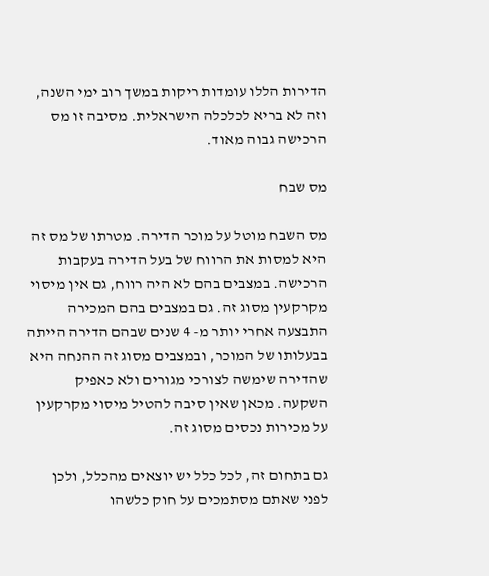הדירות הללו עומדות ריקות במשך רוב ימי השנה, וזה לא בריא לכלכלה הישראלית. מסיבה זו מס הרכישה גבוה מאוד.

מס שבח

מס השבח מוטל על מוכר הדירה. מטרתו של מס זה היא למסות את הרווח של בעל הדירה בעקבות הרכישה. במצבים בהם לא היה רווח, גם אין מיסוי מקרקעין מסוג זה. גם במצבים בהם המכירה התבצעה אחרי יותר מ- 4 שנים שבהם הדירה הייתה בבעלותו של המוכר, ובמצבים מסוג זה ההנחה היא שהדירה שימשה לצורכי מגורים ולא כאפיק השקעה. מכאן שאין סיבה להטיל מיסוי מקרקעין על מכירות נכסים מסוג זה.

גם בתחום זה, לכל כלל יש יוצאים מהכלל, ולכן לפני שאתם מסתמכים על חוק כלשהו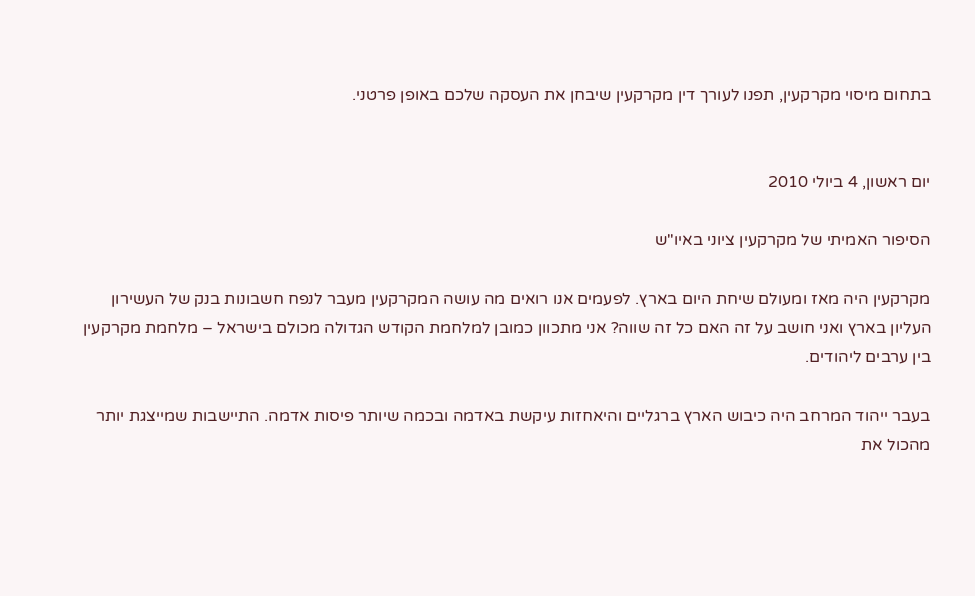בתחום מיסוי מקרקעין, תפנו לעורך דין מקרקעין שיבחן את העסקה שלכם באופן פרטני.


יום ראשון, 4 ביולי 2010

הסיפור האמיתי של מקרקעין ציוני באיו"ש

מקרקעין היה מאז ומעולם שיחת היום בארץ. לפעמים אנו רואים מה עושה המקרקעין מעבר לנפח חשבונות בנק של העשירון העליון בארץ ואני חושב על זה האם כל זה שווה? אני מתכוון כמובן למלחמת הקודש הגדולה מכולם בישראל – מלחמת מקרקעין בין ערבים ליהודים.

בעבר ייהוד המרחב היה כיבוש הארץ ברגליים והיאחזות עיקשת באדמה ובכמה שיותר פיסות אדמה. התיישבות שמייצגת יותר מהכול את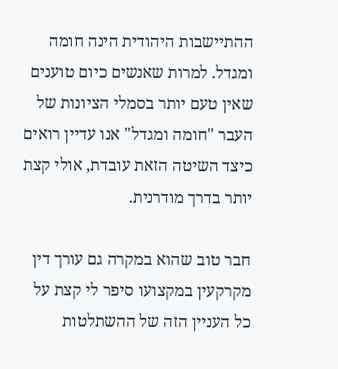ההתיישבות היהודית הינה חומה ומגדל. למרות שאנשים כיום טוענים שאין טעם יותר בסמלי הציונות של העבר "חומה ומגדל" אנו עדיין רואים כיצד השיטה הזאת עובדת, אולי קצת יותר בדרך מודרנית.

חבר טוב שהוא במקרה גם עורך דין מקרקעין במקצועו סיפר לי קצת על כל העניין הזה של ההשתלטות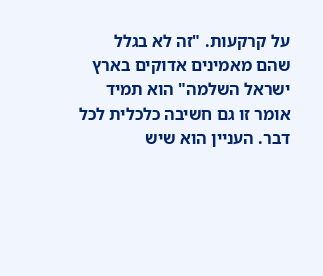על קרקעות. "זה לא בגלל שהם מאמינים אדוקים בארץ ישראל השלמה" הוא תמיד אומר זו גם חשיבה כלכלית לכל דבר. העניין הוא שיש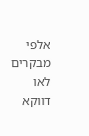אלפי מבקרים לאו דווקא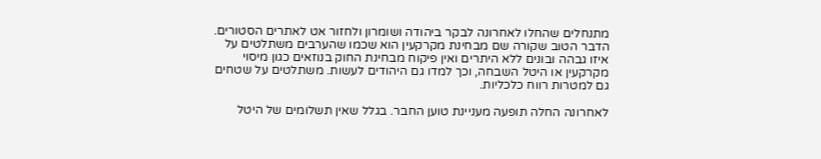מתנחלים שהחלו לאחרונה לבקר ביהודה ושומרון ולחזור אט לאתרים הסטורים. הדבר הטוב שקורה שם מבחינת מקרקעין הוא שכמו שהערבים משתלטים על איזו גבהה ובונים ללא היתרים ואין פיקוח מבחינת החוק בנוזאים כגון מיסוי מקרקעין או היטל השבחה, וכך למדו גם היהודים לעשות. משתלטים על שטחים גם למטרות רווח כלכליות.

לאחרונה החלה תופעה מעניינת טוען החבר. בגלל שאין תשלומים של היטל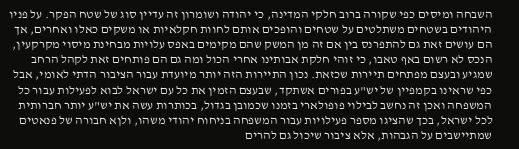השבחה ומיסים כפי שקורה ברוב חלקי המדינה, כי יהודה ושומרון זה עדיין סוג של שטח הפקר. על פניו היהודים בשטחים משתלטים על שטחים והופכים אותם לחוות חקלאיות או משקים כאלו ואחרים, אך הם עושים זאת גם להתפרנס בין אם זה מן המשק שהם מקימים באפס עלויות מבחינת מיסוי מקרקעין, הנכס לא רשום באף טאבו, כי זוהי חלקת אבותינו אחרי הכול ומה גם הם פותחים זאת לקהל הרחב שמגיע ובעצם מפתחים תיירות שכזאת. נכון התיירות הזה יותר מיועדת עבור הציבור הדתי לאומי, אבל כפי שראינו בקמפיין של יש"ע בפורים אשתקד, שבעצם הזמין את כל עם ישראל לבוא לפעילות עבור כל המשפחה ואכן זה נחשב לבילוי פופולארי בזמנו שכמובן בגדול, בכותרות עשה את יש"ע יותר חברותית לכל ישראל, בכך שהציגו מספר פעילויות עבור המשפחה בניחוח יהודי משהו, ולןא חבורה של פנאטים שמתיישבים על הגבהות, אלא ציבור שיכול גם להרים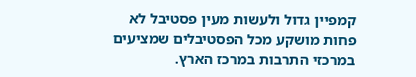קמפיין גדול ולעשות מעין פסטיבל לא פחות מושקע מכל הפסטיבלים שמציעים במרכזי התרבות במרכז הארץ.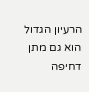הרעיון הגדול הוא גם מתן דחיפה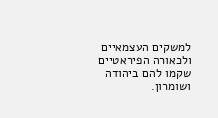למשקים העצמאיים ולכאורה הפיראטיים שקמו להם ביהודה ושומרון.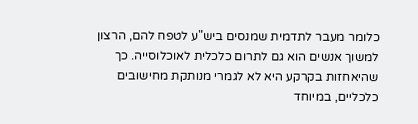כלומר מעבר לתדמית שמנסים ביש"ע לטפח להם, הרצון למשוך אנשים הוא גם לתרום כלכלית לאוכלוסייה. כך שהיאחזות בקרקע היא לא לגמרי מנותקת מחישובים כלכליים, במיוחד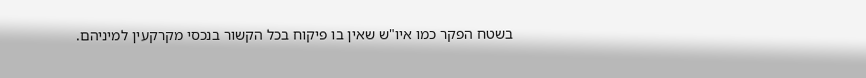בשטח הפקר כמו איו"ש שאין בו פיקוח בכל הקשור בנכסי מקרקעין למיניהם.